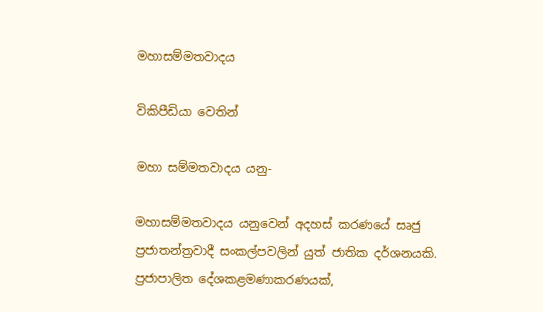මහාසම්මතවාදය

විකිපීඩියා වෙතින්

මහා සම්මතවාදය යනු-

මහාසම්මතවාදය යනුවෙන් අදහස් කරණයේ සෘජු ප්‍රජාතන්ත්‍රවාදී සංකල්පවලින් යුත් ජාතික දර්ශනයකි. ප්‍රජාපාලිත දේශකළමණාකරණයක්,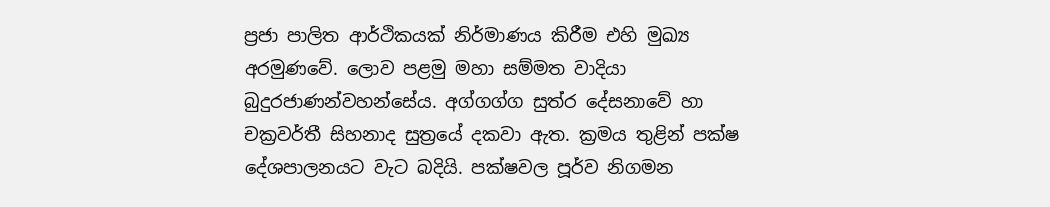ප්‍රජා පාලිත ආර්ථිකයක් නිර්මාණය කිරීම එහි මුඛ්‍ය අරමුණවේ. ලොව පළමු මහා සම්මත වාදියා බුදුරජාණන්වහන්සේය. අග්ගග්ග සුත්ර දේසනාවේ හා චක්‍රවර්තී සිහනාද සුත්‍රයේ දකවා ඇත. ක්‍රමය තුළින් පක්ෂ දේශපාලනයට වැට බදියි. පක්ෂවල පූර්ව නිගමන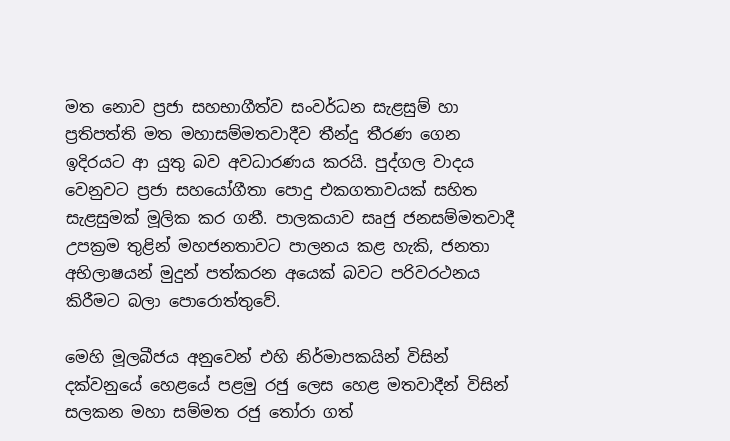මත නොව ප්‍රජා සහභාගීත්ව සංවර්ධන සැළසුම් හා ප්‍රතිපත්ති මත මහාසම්මතවාදීව තීන්දු තීරණ ගෙන ඉදිරයට ආ යුතු බව අවධාරණය කරයි. පුද්ගල වාදය වෙනුවට ප්‍රජා සහයෝගීතා පොදු එකගතාවයක් සහිත සැළසුමක් මූලික කර ගනී. පාලකයාව සෘජු ජනසම්මතවාදී උපක්‍රම තුළින් මහජනතාවට පාලනය කළ හැකි, ජනතා අභිලාෂයන් මුදුන් පත්කරන අයෙක් බවට පරිවරථනය කිරීමට බලා පොරොත්තුවේ.

මෙහි මූලබීජය අනුවෙන් එහි නිර්මාපකයින් විසින් දක්වනුයේ හෙළයේ පළමු රජු ලෙස හෙළ මතවාදීන් විසින් සලකන මහා සම්මත රජු තෝරා ගත්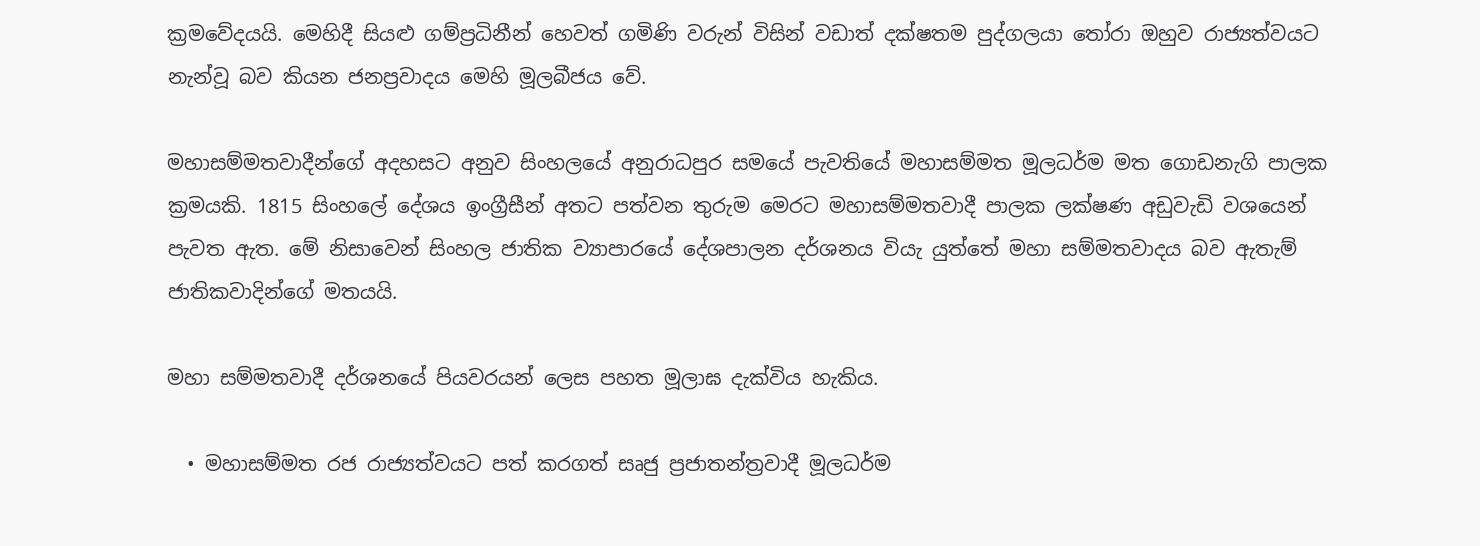ක්‍රමවේදයයි. මෙහිදී සියළු ගම්ප්‍රධිනීන් හෙවත් ගමිණි වරුන් විසින් වඩාත් දක්ෂතම පුද්ගලයා තෝරා ඔහුව රාජ්‍යත්වයට නැන්වූ බව කියන ජනප්‍රවාදය මෙහි මූලබීජය වේ.

මහාසම්මතවාදීන්ගේ අදහසට අනුව සිංහලයේ අනුරාධපුර සමයේ පැවතියේ මහාසම්මත මූලධර්ම මත ගොඩනැගි පාලක ක්‍රමයකි. 1815 සිංහලේ දේශය ඉංග්‍රීසීන් අතට පත්වන තුරුම මෙරට මහාසම්මතවාදී පාලක ලක්ෂණ අඩුවැඩි වශයෙන් පැවත ඇත. මේ නිසාවෙන් සිංහල ජාතික ව්‍යාපාරයේ දේශපාලන දර්ශනය වියැ යුත්තේ මහා සම්මතවාදය බව ඇතැම් ජාතිකවාදින්ගේ මතයයි.

මහා සම්මතවාදී දර්ශනයේ පියවරයන් ලෙස පහත මූලාඝ දැක්විය හැකිය.

  • මහාසම්මත රජ රාජ්‍යත්වයට පත් කරගත් සෘජු ප්‍රජාතන්ත්‍රවාදී මූලධර්ම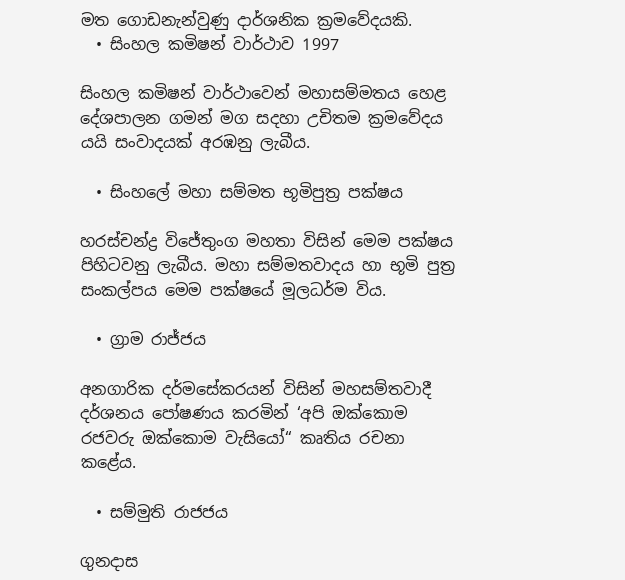මත ගොඩනැන්වුණු දාර්ශනික ක්‍රමවේදයකි.
  • සිංහල කමිෂන් වාර්ථාව 1997

සිංහල කමිෂන් වාර්ථාවෙන් මහාසම්මතය හෙළ දේශපාලන ගමන් මග සදහා උචිතම ක්‍රමවේදය යයි සංවාදයක් අරඹනු ලැබීය.

  • සිංහලේ මහා සම්මත භූමිපුත්‍ර පක්ෂය

හරස්චන්ද්‍ර විජේතුංග මහතා විසින් මෙම පක්ෂය පිහිටවනු ලැබීය. මහා සම්මතවාදය හා භූමි පුත්‍ර සංකල්පය මෙම පක්ෂයේ මූලධර්ම විය.

  • ග්‍රාම රාජ්ජය

අනගාරික දර්මසේකරයන් විසින් මහසම්තවාදී දර්ශනය පෝෂණය කරමින් ‘අපි ඔක්කොම රජවරු ඔක්කොම වැසියෝ“ කෘතිය රචනා කළේය.

  • සම්මුති රාජජය

ගුනදාස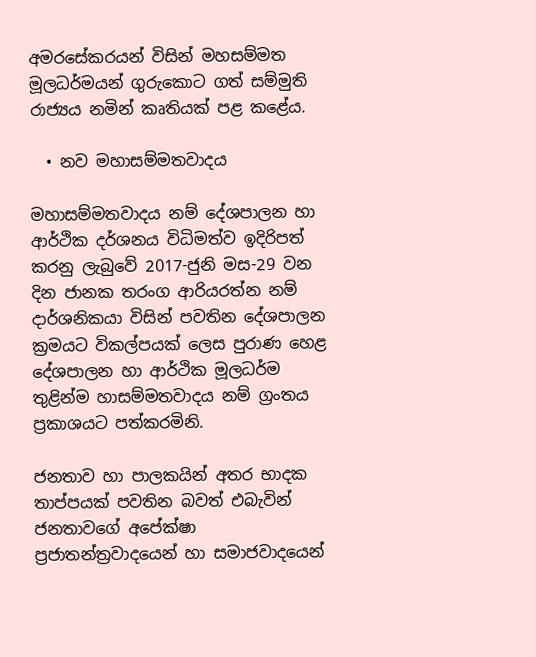අමරසේකරයන් විසින් මහසම්මත මූලධර්මයන් ගුරුකොට ගත් සම්මුති රාජ්‍යය නමින් කෘතියක් පළ කළේය.

  • නව මහාසම්මතවාදය

මහාසම්මතවාදය නම් දේශපාලන හා ආර්ථික දර්ශනය විධිමත්ව ඉදිරිපත් කරනු ලැබුවේ 2017-ජුනි මස-29 වන දින ජානක තරංග ආරියරත්න නම් දාර්ශනිකයා විසින් පවතින දේශපාලන ක්‍රමයට විකල්පයක් ලෙස පුරාණ හෙළ දේශපාලන හා ආර්ථික මූලධර්ම තුළින්ම හාසම්මතවාදය නම් ග්‍රංතය ප්‍රකාශයට පත්කරමිනි.

ජනතාව හා පාලකයින් අතර භාදක තාප්පයක් පවතින බවත් එබැවින් ජනතාවගේ අපේක්ෂා ප්‍රජාතන්ත්‍රවාදයෙන් හා සමාජවාදයෙන්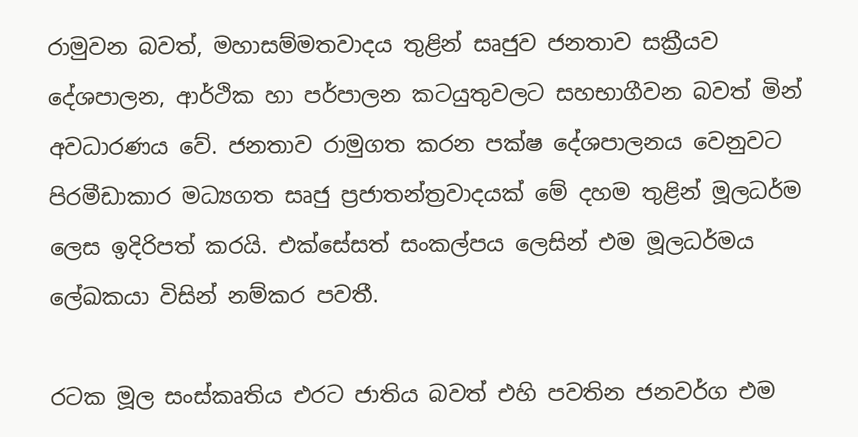රාමුවන බවත්, මහාසම්මතවාදය තුළින් සෘජුව ජනතාව සක්‍රීයව දේශපාලන, ආර්ථික හා පර්පාලන කටයුතුවලට සහභාගීවන බවත් මින් අවධාරණය වේ. ජනතාව රාමුගත කරන පක්ෂ දේශපාලනය වෙනුවට පිරමීඩාකාර මධ්‍යගත සෘජු ප්‍රජාතන්ත්‍රවාදයක් මේ දහම තුළින් මූලධර්ම ලෙස ඉදිරිපත් කරයි. එක්සේසත් සංකල්පය ලෙසින් එම මූලධර්මය ලේඛකයා විසින් නම්කර පවතී.

රටක මූල සංස්කෘතිය එරට ජාතිය බවත් එහි පවතින ජනවර්ග එම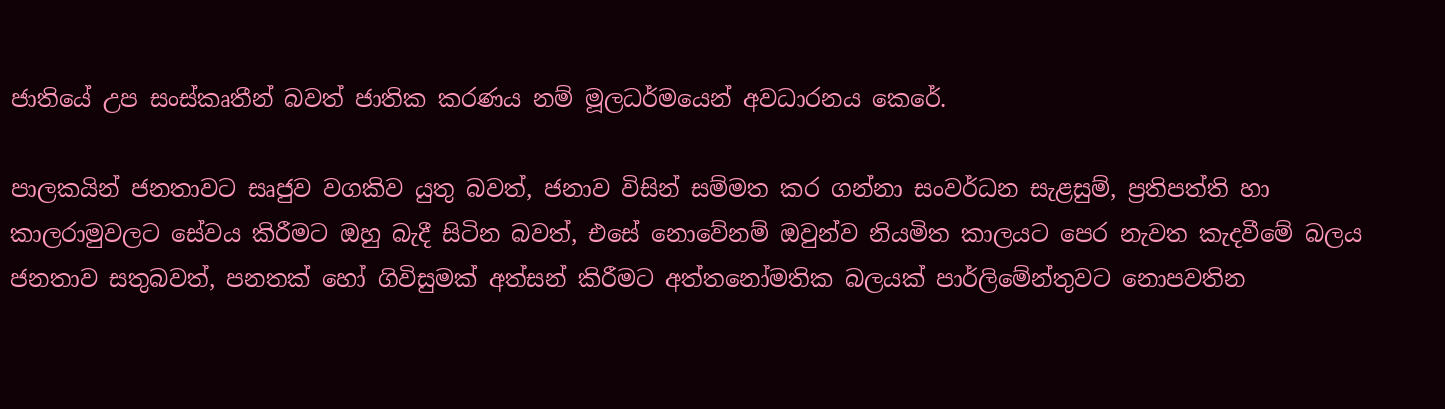ජාතියේ උප සංස්කෘතීන් බවත් ජාතික කරණය නම් මූලධර්මයෙන් අවධාරනය කෙරේ.

පාලකයින් ජනතාවට සෘජුව වගකිව යුතු බවත්, ජනාව විසින් සම්මත කර ගන්නා සංවර්ධන සැළසුම්, ප්‍රතිපත්ති හා කාලරාමුවලට සේවය කිරීමට ඔහු බැදී සිටින බවත්, එසේ නොවේනම් ඔවුන්ව නියමිත කාලයට පෙර නැවත කැදවීමේ බලය ජනතාව සතුබවත්, පනතක් හෝ ගිවිසුමක් අත්සන් කිරීමට අත්තනෝමතික බලයක් පාර්ලිමේන්තුවට නොපවතින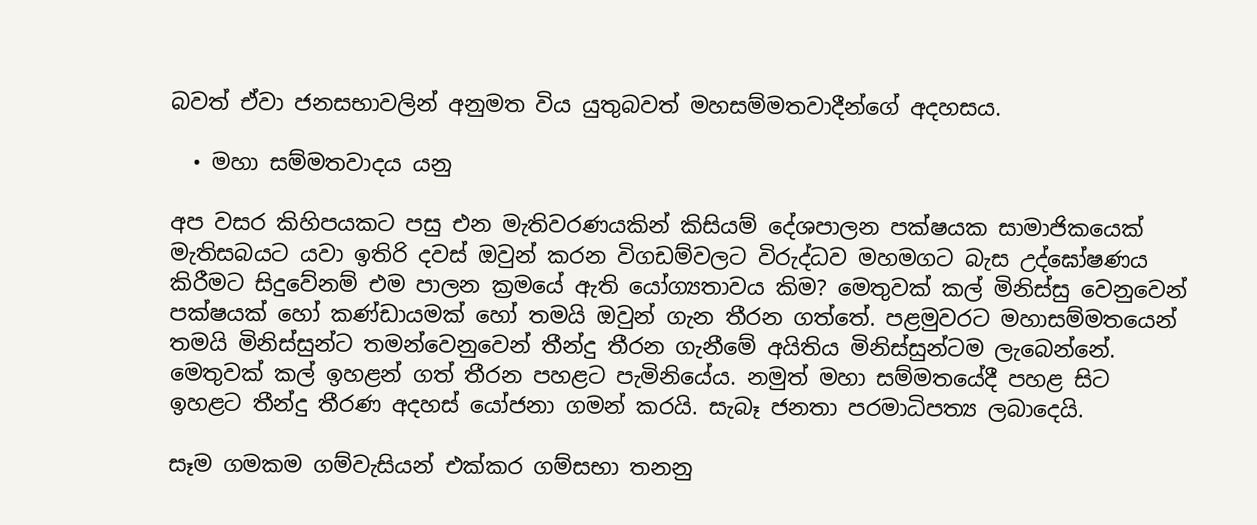බවත් ඒවා ජනසභාවලින් අනුමත විය යුතුබවත් මහසම්මතවාදීන්ගේ අදහසය.

  • මහා සම්මතවාදය යනු

අප වසර කිහිපයකට පසු එන මැතිවරණයකින් කිසියම් දේශපාලන පක්ෂයක සාමාජිකයෙක් මැතිසබයට යවා ඉතිරි දවස් ඔවුන් කරන විගඩම්වලට විරුද්ධව මහමගට බැස උද්ඝෝෂණය කිරීමට සිදුවේනම් එම පාලන ක්‍රමයේ ඇති යෝග්‍යතාවය කිම? මෙතුවක් කල් මිනිස්සු වෙනුවෙන් පක්ෂයක් හෝ කණ්ඩායමක් හෝ තමයි ඔවුන් ගැන තීරන ගත්තේ. පළමුවරට මහාසම්මතයෙන් තමයි මිනිස්සුන්ට තමන්වෙනුවෙන් තීන්දු තීරන ගැනීමේ අයිතිය මිනිස්සුන්ටම ලැබෙන්නේ. මෙතුවක් කල් ඉහළන් ගත් තීරන පහළට පැමිනියේය. නමුත් මහා සම්මතයේදී පහළ සිට ඉහළට තීන්දු තීරණ අදහස් යෝජනා ගමන් කරයි. සැබෑ ජනතා පරමාධිපත්‍ය ලබාදෙයි.

සෑම ගමකම ගම්වැසියන් එක්කර ගම්සභා තනනු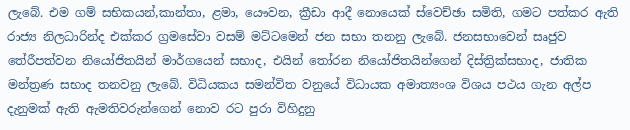ලැබේ. එම ගම් සභිකයන්,කාන්තා, ළමා, යෞවන, ක්‍රීඩා ආදී නොයෙක් ස්වෙච්ඡා සමිති, ගමට පත්කර ඇති රාජ්‍ය නිලධාරින්ද එක්කර ග්‍රමසේවා වසම් මට්ටමෙන් ජන සභා තනනු ලැබේ. ජනසභාවෙන් සෘජුව තේරීපත්වන නියෝජිතයින් මාර්ගයෙන් සභාද, එයින් තෝරන නියෝජිතයින්ගෙන් දිස්ත්‍රික්සභාද, ජාතික මන්ත්‍රණ සභාද තනවනු ලැබේ. විධියකය සමන්විත වනුයේ විධායක අමාත්‍යංශ විශය පථය ගැන අල්ප දැනුමක් ඇති ඇමතිවරුන්ගෙන් නොව රට පුරා විහිදුනු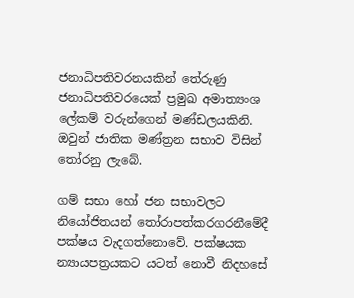ජනාධිපතිවරනයකින් තේරුණු ජනාධිපතිවරයෙක් ප්‍රමුඛ අමාත්‍යංශ ලේකම් වරුන්ගෙන් මණ්ඩලයකිනි. ඔවුන් ජාතික මණ්ත්‍රන සභාව විසින් තෝරනු ලැබේ.

ගම් සභා හෝ ජන සභාවලට නියෝජිතයන් තෝරාපත්කරගරනීමේදී පක්ෂය වැදගත්නොවේ. පක්ෂයක න්‍යායපත්‍රයකට යටත් නොවී නිදහසේ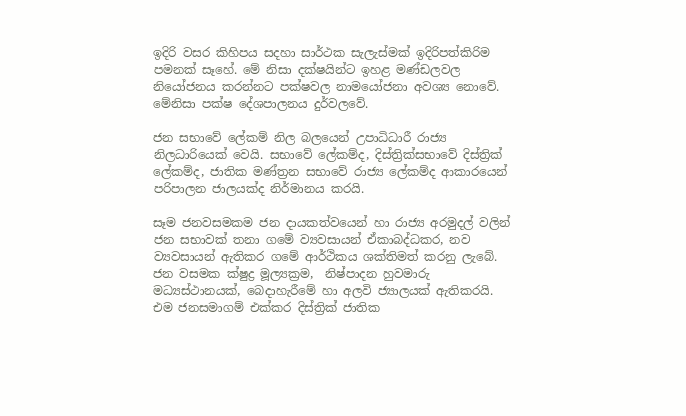ඉදිරි වසර කිහිපය සදහා සාර්ථක සැලැස්මක් ඉදිරිපත්කිරිම පමනක් සෑහේ. මේ නිසා දක්ෂයින්ට ඉහළ මණ්ඩලවල නියෝජනය කරන්නට පක්ෂවල නාමයෝජනා අවශ්‍ය නොවේ. මේනිසා පක්ෂ දේශපාලනය දුර්වලවේ.

ජන සභාවේ ලේකම් නිල බලයෙන් උපාධිධාරී රාජ්‍ය නිලධාරියෙක් වෙයි. සභාවේ ලේකම්ද, දිස්ත්‍රික්සභාවේ දිස්ත්‍රික් ලේකම්ද, ජාතික මණ්ත්‍රන සභාවේ රාජ්‍ය ලේකම්ද ආකාරයෙන් පරිපාලන ජාලයක්ද නිර්මානය කරයි.

සෑම ජනවසමකම ජන දායකත්වයෙන් හා රාජ්‍ය අරමුදල් වලින් ජන සභාවක් තනා ගමේ ව්‍යවසායන් ඒකාබද්ධකර, නව ව්‍යවසායන් ඇතිකර ගමේ ආර්ථිකය ශක්තිමත් කරනු ලැබේ. ජන වසමක ක්ෂුද්‍ර මූල්‍යක්‍රම,  නිෂ්පාදන හුවමාරු මධ්‍යස්ථානයක්, බෙදාහැරීමේ හා අලවි ජ්‍යාලයක් ඇතිකරයි. එම ජනසමාගම් එක්කර දිස්ත්‍රික් ජාතික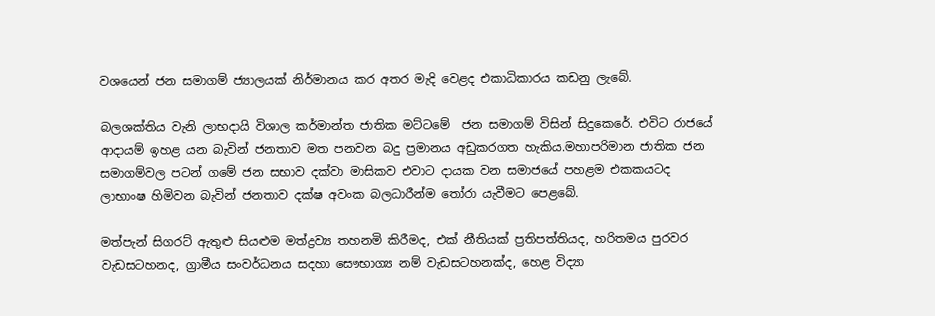වශයෙන් ජන සමාගම් ජ්‍යාලයක් නිර්මානය කර අතර මැදි වෙළද එකාධිකාරය කඩනු ලැබේ.

බලශක්තිය වැනි ලාභදායි විශාල කර්මාන්ත ජාතික මට්ටමේ  ජන සමාගම් විසින් සිදුකෙරේ. එවිට රාජයේ ආදායම් ඉහළ යන බැවින් ජනතාව මත පනවන බදු ප්‍රමානය අඩුකරගත හැකිය.මහාපරිමාන ජාතික ජන සමාගම්වල පටන් ගමේ ජන සභාව දක්වා මාසිකව එවාට දායක වන සමාජයේ පහළම එකකයටද ලාභාංෂ හිමිවන බැවින් ජනතාව දක්ෂ අවංක බලධාරීන්ම තෝරා යැවීමට පෙළබේ.

මත්පැන් සිගරට් ඇතුළු සියළුම මත්ද්‍රව්‍ය තහනමි කිරීමද, එක් නීතියක් ප්‍රතිපත්තියද, හරිතමය පුරවර වැඩසටහනද, ග්‍රාමීය සංවර්ධනය සදහා සෞභාග්‍ය නම් වැඩසටහනක්ද, හෙළ විද්‍යා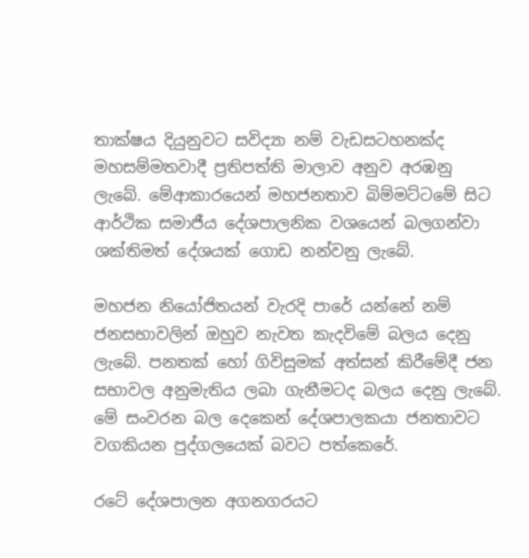තාක්ෂය දියුනුවට සවිද්‍යා නම් වැඩසටහනක්ද මහසම්මතවාදී ප්‍රතිපත්ති මාලාව අනුව අරඹනු ලැබේ. මේආකාරයෙන් මහජනතාව බිම්මට්ටමේ සිට ආර්ථික සමාජීය දේශපාලනික වශයෙන් බලගන්වා ශක්තිමත් දේශයක් ගොඩ නන්වනු ලැබේ.

මහජන නියෝජිතයන් වැරදි පාරේ යන්නේ නම් ජනසභාවලින් ඔහුව නැවත කැදවිමේ බලය දෙනු ලැබේ. පනතක් හෝ ගිවිසුමක් අත්සන් කිරීමේදී ජන සභාවල අනුමැතිය ලබා ගැනීමටද බලය දෙනු ලැබේ. මේ සංවරන බල දෙකෙන් දේශපාලකයා ජනතාවට වගකියන පුද්ගලයෙක් බවට පත්කෙරේ.

රටේ දේශපාලන අගනගරයට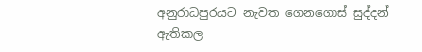අනුරාධපුරයට නැවත ගෙනගොස් සුද්දන් ඇතිකල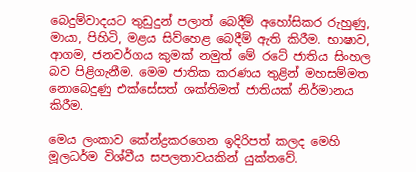බෙදුම්වාදයට තුඩුදුන් පලාත් බෙදීම් අහෝසිකර රුහුණු, මායා, පිහිටි, මළය සිව්හෙළ බෙදීම් ඇති කිරීම. භාෂාව, ආගම, ජනවර්ගය කුමක් නමුත් මේ රටේ ජාතිය සිංහල බව පිළිගැනීම. මෙම ජාතික කරණය තුළින් මහසම්මත නොබෙදුණු එක්සේසත් ශක්තිමත් ජාතියක් නිර්මානය කිරීම.

මෙය ලංකාව කේන්ද්‍රකරගෙන ඉදිරිපත් කලද මෙහි මූලධර්ම විශ්වීය සපලතාවයකින් යුක්තවේ.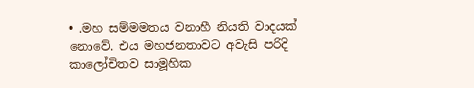• .මහ සම්මමතය වනාහී නියති වාදයක් නොවේ. එය මහජනතාවට අවැසි පරිදි කාලෝචිතව සාමූහික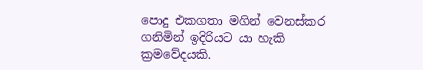පොදු එකගතා මගින් වෙනස්කර ගනිමින් ඉදිරියට යා හැකි ක්‍රමවේදයකි.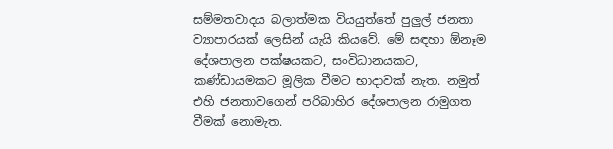සම්මතවාදය බලාත්මක වියයුත්තේ පුලුල් ජනතා ව්‍යාපාරයක් ලෙසින් යැයි කියවේ. මේ සඳහා ඕනෑම දේශපාලන පක්ෂයකට, සංවිධානයකට, කණ්ඩායමකට මූලික වීමට භාදාවක් නැත. නමුත් එහි ජනතාවගෙන් පරිබාහිර දේශපාලන රාමුගත වීමක් නොමැත.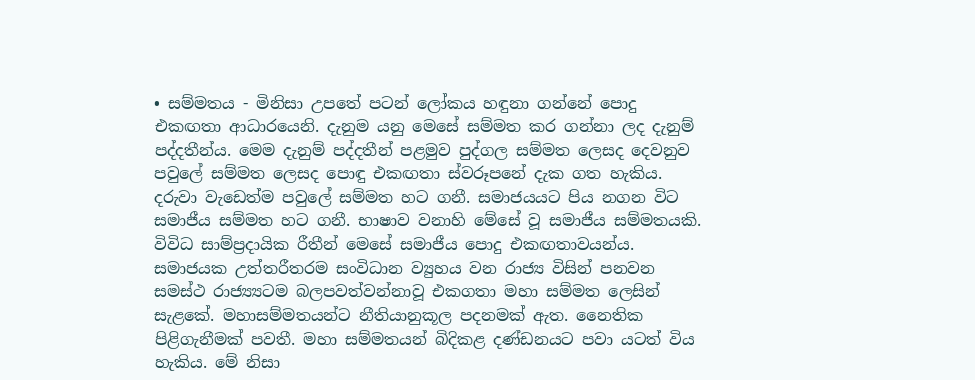• සම්මතය - මිනිසා උපතේ පටන් ලෝකය හඳුනා ගන්නේ පොදු එකඟතා ආධාරයෙනි. දැනුම යනු මෙසේ සම්මත කර ගන්නා ලද දැනුම් පද්දතීන්ය. මෙම දැනුම් පද්දතීන් පළමුව පුද්ගල සම්මත ලෙසද දෙවනුව පවුලේ සම්මත ලෙසද පොඳු එකඟතා ස්වරූපනේ දැක ගත හැකිය. දරුවා වැඩෙත්ම පවුලේ සම්මත හට ගනී. සමාජයයට පිය නගන විට සමාජීය සම්මත හට ගනී. භාෂාව වනාහි මේසේ වූ සමාජීය සම්මතයකි. විවිධ සාම්ප්‍රදායික රීතීන් මෙසේ සමාජීය පොදු එකඟතාවයන්ය. සමාජයක උත්තරීතරම සංවිධාන ව්‍යුහය වන රාජ්‍ය විසින් පනවන සමස්ථ රාජ්‍ය්‍යටම බලපවත්වන්නාවූ එකගතා මහා සම්මත ලෙසින් සැළකේ. මහාසම්මතයන්ට නීතියානුකූල පදනමක් ඇත. නෛතික පිළිගැනීමක් පවතී. මහා සම්මතයන් බිදිකළ දණ්ඩනයට පවා යටත් විය හැකිය. මේ නිසා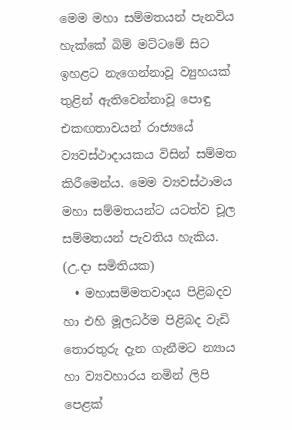මෙම මහා සම්මතයන් පැනවිය හැක්කේ බිම් මට්ටමේ සිට ඉහළට නැගෙන්නාවූ ව්‍යුහයක් තුළින් ඇතිවෙන්නාවූ පොඳු එකඟතාවයන් රාජ්‍යයේ ව්‍යවස්ථාදායකය විසින් සම්මත කිරීමෙන්ය. මෙම ව්‍යවස්ථාමය මහා සම්මතයන්ට යටත්ව චූල සම්මතයන් පැවතිය හැකිය. (උ.දා සමිතියක)
  • මහාසම්මතවාදය පිළිබදව හා එහි මූලධර්ම පිළිබද වැඩි තොරතුරු දැන ගැනීමට න්‍යාය හා ව්‍යවහාරය නමින් ලිපි පෙළක්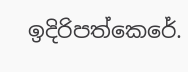ඉදිරිපත්කෙරේ.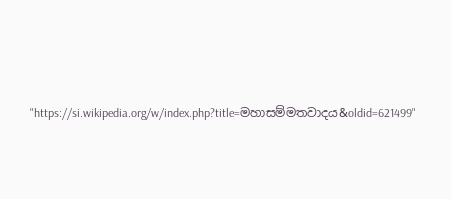"https://si.wikipedia.org/w/index.php?title=මහාසම්මතවාදය&oldid=621499"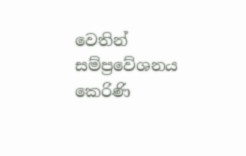වෙතින් සම්ප්‍රවේශනය කෙරිණි